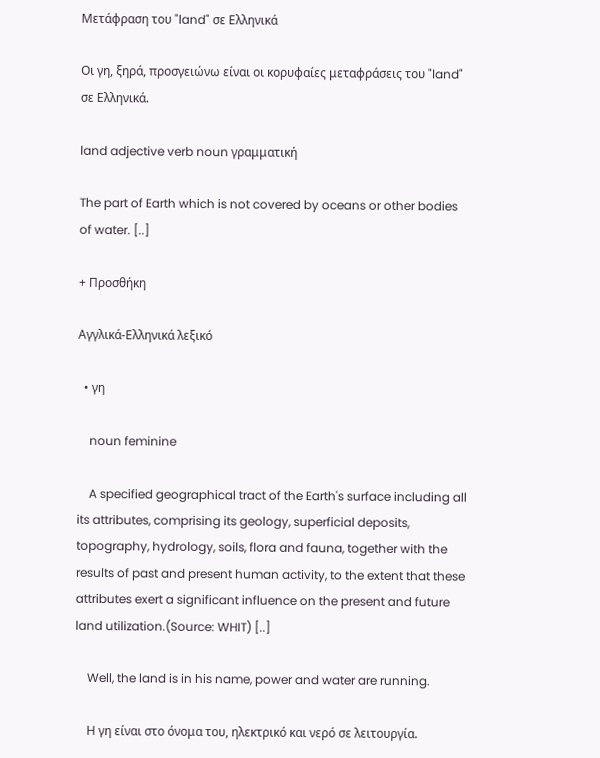Μετάφραση του "land" σε Ελληνικά

Οι γη, ξηρά, προσγειώνω είναι οι κορυφαίες μεταφράσεις του "land" σε Ελληνικά.

land adjective verb noun γραμματική

The part of Earth which is not covered by oceans or other bodies of water. [..]

+ Προσθήκη

Αγγλικά-Ελληνικά λεξικό

  • γη

    noun feminine

    A specified geographical tract of the Earth's surface including all its attributes, comprising its geology, superficial deposits, topography, hydrology, soils, flora and fauna, together with the results of past and present human activity, to the extent that these attributes exert a significant influence on the present and future land utilization.(Source: WHIT) [..]

    Well, the land is in his name, power and water are running.

    Η γη είναι στο όνομα του, ηλεκτρικό και νερό σε λειτουργία.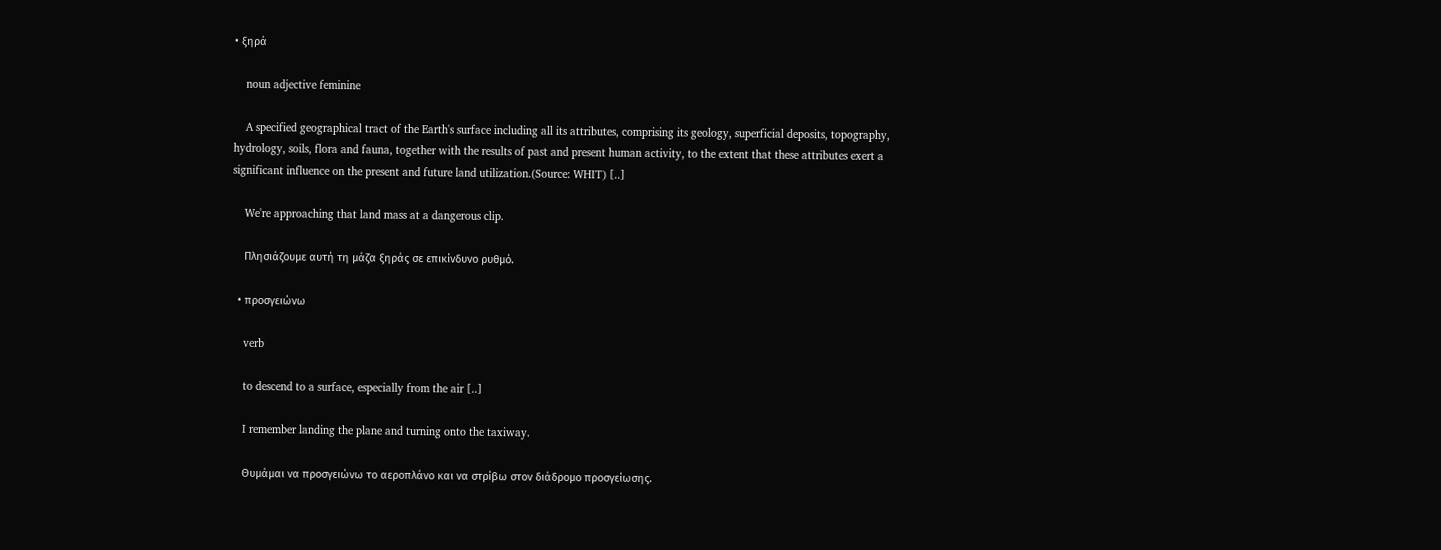• ξηρά

    noun adjective feminine

    A specified geographical tract of the Earth's surface including all its attributes, comprising its geology, superficial deposits, topography, hydrology, soils, flora and fauna, together with the results of past and present human activity, to the extent that these attributes exert a significant influence on the present and future land utilization.(Source: WHIT) [..]

    We're approaching that land mass at a dangerous clip.

    Πλησιάζουμε αυτή τη μάζα ξηράς σε επικίνδυνο ρυθμό.

  • προσγειώνω

    verb

    to descend to a surface, especially from the air [..]

    I remember landing the plane and turning onto the taxiway.

    Θυμάμαι να προσγειώνω το αεροπλάνο και να στρίβω στον διάδρομο προσγείωσης.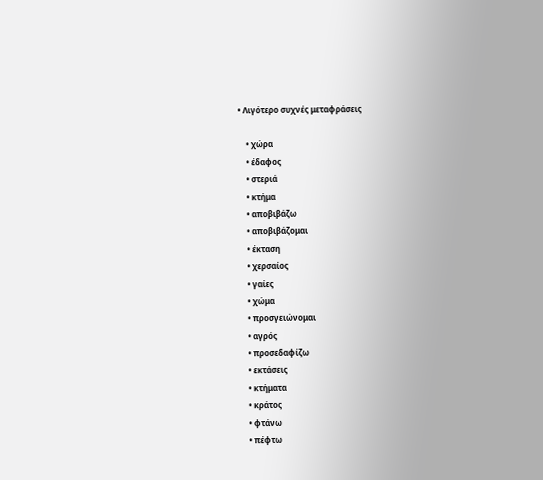• Λιγότερο συχνές μεταφράσεις

    • χώρα
    • έδαφος
    • στεριά
    • κτήμα
    • αποβιβάζω
    • αποβιβάζομαι
    • έκταση
    • χερσαίος
    • γαίες
    • χώμα
    • προσγειώνομαι
    • αγρός
    • προσεδαφίζω
    • εκτάσεις
    • κτήματα
    • κράτος
    • φτάνω
    • πέφτω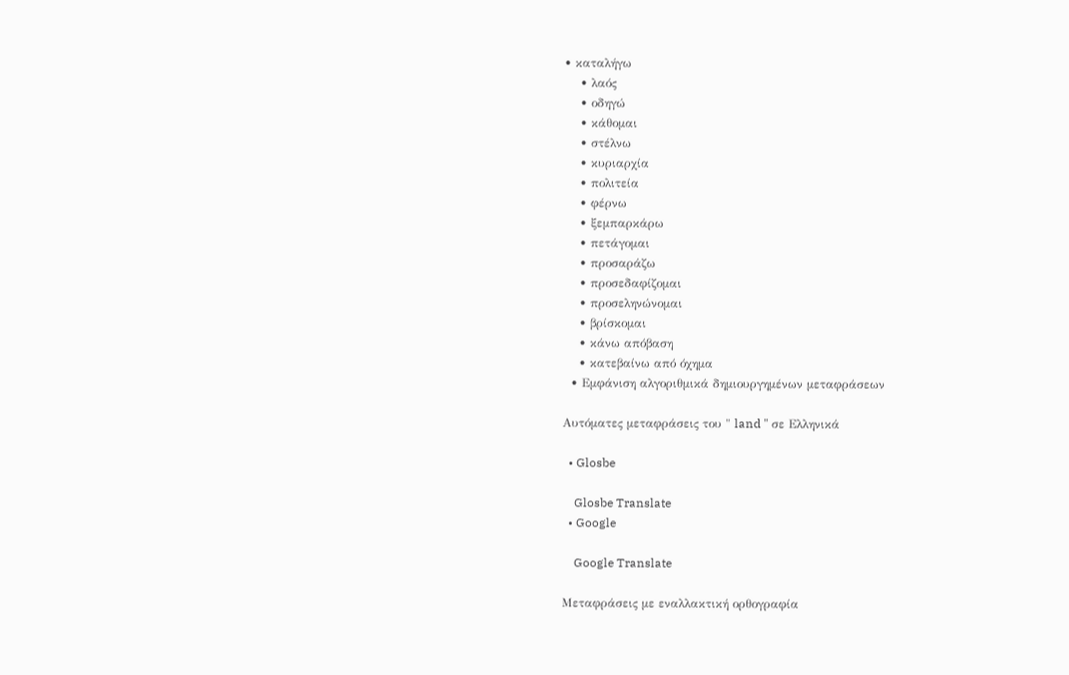• καταλήγω
    • λαός
    • οδηγώ
    • κάθομαι
    • στέλνω
    • κυριαρχία
    • πολιτεία
    • φέρνω
    • ξεμπαρκάρω
    • πετάγομαι
    • προσαράζω
    • προσεδαφίζομαι
    • προσεληνώνομαι
    • βρίσκομαι
    • κάνω απόβαση
    • κατεβαίνω από όχημα
  • Εμφάνιση αλγοριθμικά δημιουργημένων μεταφράσεων

Αυτόματες μεταφράσεις του " land " σε Ελληνικά

  • Glosbe

    Glosbe Translate
  • Google

    Google Translate

Μεταφράσεις με εναλλακτική ορθογραφία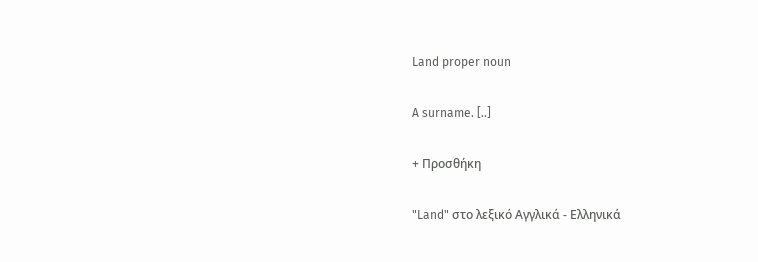Land proper noun

A surname. [..]

+ Προσθήκη

"Land" στο λεξικό Αγγλικά - Ελληνικά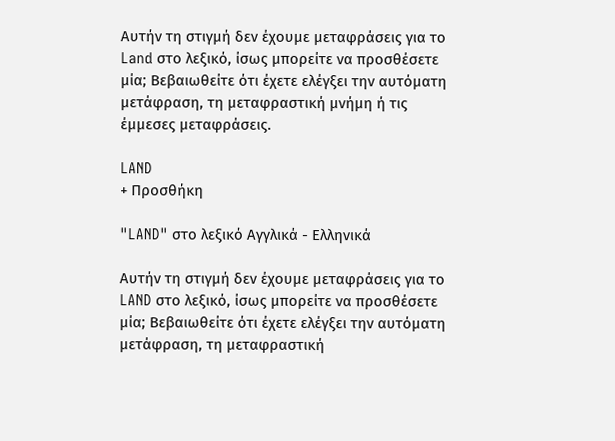Αυτήν τη στιγμή δεν έχουμε μεταφράσεις για το Land στο λεξικό, ίσως μπορείτε να προσθέσετε μία; Βεβαιωθείτε ότι έχετε ελέγξει την αυτόματη μετάφραση, τη μεταφραστική μνήμη ή τις έμμεσες μεταφράσεις.

LAND
+ Προσθήκη

"LAND" στο λεξικό Αγγλικά - Ελληνικά

Αυτήν τη στιγμή δεν έχουμε μεταφράσεις για το LAND στο λεξικό, ίσως μπορείτε να προσθέσετε μία; Βεβαιωθείτε ότι έχετε ελέγξει την αυτόματη μετάφραση, τη μεταφραστική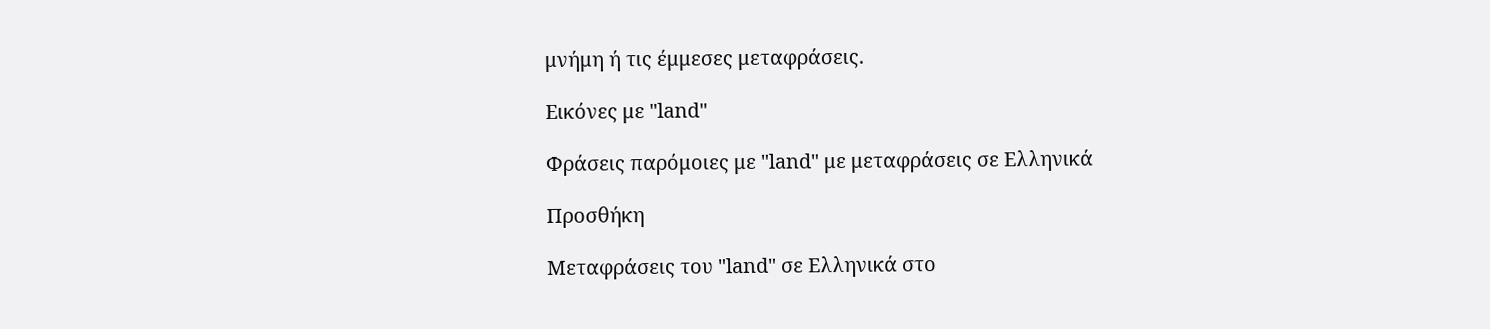μνήμη ή τις έμμεσες μεταφράσεις.

Εικόνες με "land"

Φράσεις παρόμοιες με "land" με μεταφράσεις σε Ελληνικά

Προσθήκη

Μεταφράσεις του "land" σε Ελληνικά στο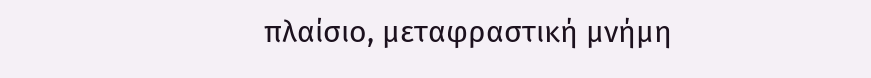πλαίσιο, μεταφραστική μνήμη